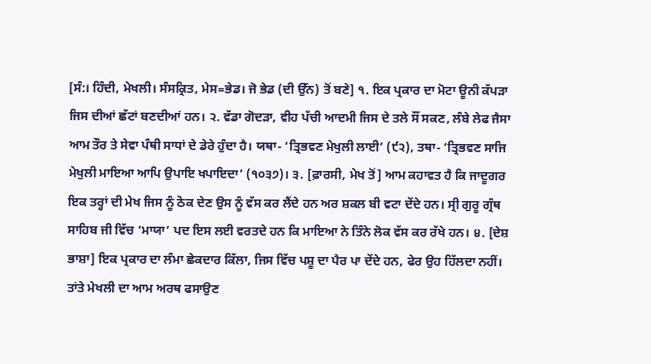[ਸੰ:। ਹਿੰਦੀ, ਮੇਖਲੀ। ਸੰਸਕ੍ਰਿਤ, ਮੇਸ=ਭੇਡ। ਜੋ ਭੇਡ (ਦੀ ਉੱਨ) ਤੋਂ ਬਣੇ] ੧. ਇਕ ਪ੍ਰਕਾਰ ਦਾ ਮੋਟਾ ਊਨੀ ਕੱਪੜਾ ਜਿਸ ਦੀਆਂ ਛੱਟਾਂ ਬਣਦੀਆਂ ਹਨ। ੨. ਵੱਡਾ ਗੋਦੜਾ, ਵੀਹ ਪੱਚੀ ਆਦਮੀ ਜਿਸ ਦੇ ਤਲੇ ਸੌਂ ਸਕਣ, ਲੰਬੇ ਲੇਫ ਜੈਸਾ ਆਮ ਤੌਰ ਤੇ ਸੇਵਾ ਪੰਥੀ ਸਾਧਾਂ ਦੇ ਡੇਰੇ ਹੁੰਦਾ ਹੈ। ਯਥਾ- ‘ਤ੍ਰਿਭਵਣ ਮੇਖੁਲੀ ਲਾਈ’ (੯੨), ਤਥਾ- ‘ਤ੍ਰਿਭਵਣ ਸਾਜਿ ਮੇਖੁਲੀ ਮਾਇਆ ਆਪਿ ਉਪਾਇ ਖਪਾਇਦਾ’ (੧੦੩੭)। ੩. [ਫ਼ਾਰਸੀ, ਮੇਖ ਤੋਂ] ਆਮ ਕਹਾਵਤ ਹੈ ਕਿ ਜਾਦੂਗਰ ਇਕ ਤਰ੍ਹਾਂ ਦੀ ਮੇਖ ਜਿਸ ਨੂੰ ਠੋਕ ਦੇਣ ਉਸ ਨੂੰ ਵੱਸ ਕਰ ਲੈਂਦੇ ਹਨ ਅਰ ਸ਼ਕਲ ਬੀ ਵਟਾ ਦੇਂਦੇ ਹਨ। ਸ੍ਰੀ ਗੁਰੂ ਗ੍ਰੰਥ ਸਾਹਿਬ ਜੀ ਵਿੱਚ ‘ਮਾਯਾ’ ਪਦ ਇਸ ਲਈ ਵਰਤਦੇ ਹਨ ਕਿ ਮਾਇਆ ਨੇ ਤਿੰਨੇ ਲੋਕ ਵੱਸ ਕਰ ਰੱਖੇ ਹਨ। ੪. [ਦੇਸ਼ ਭਾਸ਼ਾ] ਇਕ ਪ੍ਰਕਾਰ ਦਾ ਲੰਮਾ ਛੇਕਦਾਰ ਕਿੱਲਾ, ਜਿਸ ਵਿੱਚ ਪਸ਼ੂ ਦਾ ਪੈਰ ਪਾ ਦੇਂਦੇ ਹਨ, ਫੇਰ ਉਹ ਹਿੱਲਦਾ ਨਹੀਂ। ਤਾਂਤੇ ਮੇਖਲੀ ਦਾ ਆਮ ਅਰਥ ਫਸਾਉਣ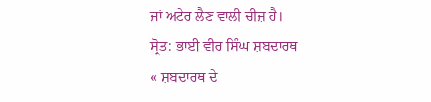ਜਾਂ ਅਟੇਰ ਲੈਣ ਵਾਲੀ ਚੀਜ਼ ਹੈ।
ਸ੍ਰੋਤ: ਭਾਈ ਵੀਰ ਸਿੰਘ ਸ਼ਬਦਾਰਥ
« ਸ਼ਬਦਾਰਥ ਦੇ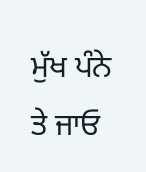ਮੁੱਖ ਪੰਨੇ ਤੇ ਜਾਓ